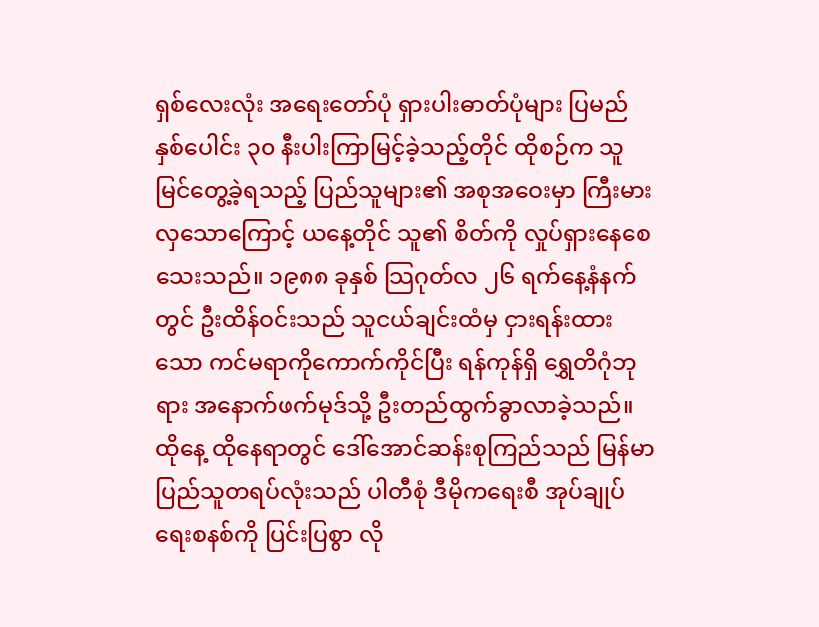ရှစ်လေးလုံး အရေးတော်ပုံ ရှားပါးဓာတ်ပုံများ ပြမည် နှစ်ပေါင်း ၃၀ နီးပါးကြာမြင့်ခဲ့သည့်တိုင် ထိုစဉ်က သူမြင်တွေ့ခဲ့ရသည့် ပြည်သူများ၏ အစုအဝေးမှာ ကြီးမားလှသောကြောင့် ယနေ့တိုင် သူ၏ စိတ်ကို လှုပ်ရှားနေစေသေးသည်။ ၁၉၈၈ ခုနှစ် သြဂုတ်လ ၂၆ ရက်နေ့နံနက်တွင် ဦးထိန်ဝင်းသည် သူငယ်ချင်းထံမှ ငှားရန်းထားသော ကင်မရာကိုကောက်ကိုင်ပြီး ရန်ကုန်ရှိ ရွှေတိဂုံဘုရား အနောက်ဖက်မုဒ်သို့ ဦးတည်ထွက်ခွာလာခဲ့သည်။ ထိုနေ့ ထိုနေရာတွင် ဒေါ်အောင်ဆန်းစုကြည်သည် မြန်မာပြည်သူတရပ်လုံးသည် ပါတီစုံ ဒီမိုကရေးစီ အုပ်ချုပ်ရေးစနစ်ကို ပြင်းပြစွာ လို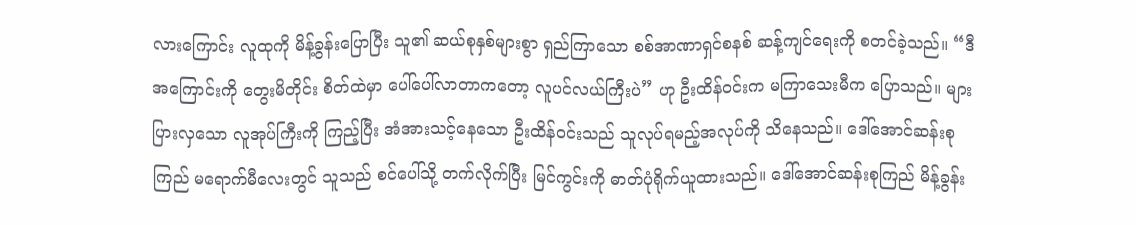လားကြောင်း လူထုကို မိန့်ခွန်းပြောပြီး သူ၏ ဆယ်စုနှစ်များစွာ ရှည်ကြာသော စစ်အာဏာရှင်စနစ် ဆန့်ကျင်ရေးကို စတင်ခဲ့သည်။ “ဒီအကြောင်းကို တွေးမိတိုင်း စိတ်ထဲမှာ ပေါ်ပေါ်လာတာကတော့ လူပင်လယ်ကြီးပဲ” ဟု ဦးထိန်ဝင်းက မကြာသေးမီက ပြောသည်။ များပြားလှသော လူအုပ်ကြီးကို ကြည့်ပြီး အံအားသင့်နေသော ဦးထိန်ဝင်းသည် သူလုပ်ရမည့်အလုပ်ကို သိနေသည်။ ဒေါ်အောင်ဆန်းစုကြည် မရောက်မီလေးတွင် သူသည် စင်ပေါ်သို့ တက်လိုက်ပြီး မြင်ကွင်းကို ဓာတ်ပုံရိုက်ယူထားသည်။ ဒေါ်အောင်ဆန်းစုကြည် မိန့်ခွန်း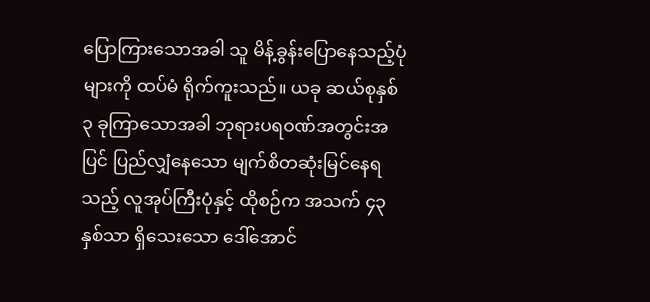ပြောကြားသောအခါ သူ မိန့်ခွန်းပြောနေသည့်ပုံများကို ထပ်မံ ရိုက်ကူးသည်။ ယခု ဆယ်စုနှစ် ၃ ခုကြာသောအခါ ဘုရားပရဝဏ်အတွင်းအပြင် ပြည်လျှံနေသော မျက်စိတဆုံးမြင်နေရသည့် လူအုပ်ကြီးပုံနှင့် ထိုစဉ်က အသက် ၄၃ နှစ်သာ ရှိသေးသော ဒေါ်အောင်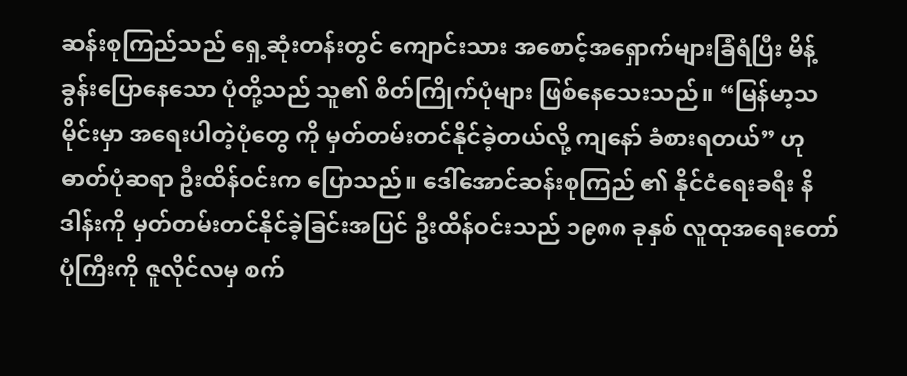ဆန်းစုကြည်သည် ရှေ့ဆုံးတန်းတွင် ကျောင်းသား အစောင့်အရှောက်များခြံရံပြီး မိန့်ခွန်းပြောနေသော ပုံတို့သည် သူ၏ စိတ်ကြိုက်ပုံများ ဖြစ်နေသေးသည်။ “မြန်မာ့သမိုင်းမှာ အရေးပါတဲ့ပုံတွေ ကို မှတ်တမ်းတင်နိုင်ခဲ့တယ်လို့ ကျနော် ခံစားရတယ်” ဟု ဓာတ်ပုံဆရာ ဦးထိန်ဝင်းက ပြောသည်။ ဒေါ်အောင်ဆန်းစုကြည် ၏ နိုင်ငံရေးခရီး နိဒါန်းကို မှတ်တမ်းတင်နိုင်ခဲ့ခြင်းအပြင် ဦးထိန်ဝင်းသည် ၁၉၈၈ ခုနှစ် လူထုအရေးတော်ပုံကြီးကို ဇူလိုင်လမှ စက်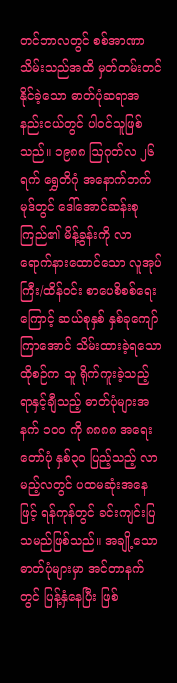တင်ဘာလတွင် စစ်အာဏာ သိမ်းသည်အထိ မှတ်တမ်းတင်နိုင်ခဲ့သော ဓာတ်ပုံဆရာအနည်းငယ်တွင် ပါဝင်သူဖြစ်သည်။ ၁၉၈၈ ဩဂုတ်လ ၂၆ ရက် ရွှေတိဂုံ အနောက်ဘက်မုဒ်တွင် ဒေါ်အောင်ဆန်းစုကြည်၏ မိန့်ခွန်းကို လာရောက်နားထောင်သော လူအုပ်ကြီး/ထိန်ဝင်း စာပေစိစစ်ရေးကြောင့် ဆယ်စုနှစ် နှစ်ခုကျော်ကြာအောင် သိမ်းထားခဲ့ရသော ထိုစဉ်က သူ ရိုက်ကူးခဲ့သည့် ရာနှင့်ချီသည့် ဓာတ်ပုံများအနက် ၁၀၀ ကို ၈၈၈၈ အရေးတော်ပုံ နှစ်၃၀ ပြည့်သည့် လာမည့်လတွင် ပထမဆုံးအနေဖြင့် ရန်ကုန်တွင် ခင်းကျင်းပြသမည်ဖြစ်သည်။ အချို့သောဓာတ်ပုံများမှာ အင်တာနက်တွင် ပြန့်နှံနေပြီး ဖြစ်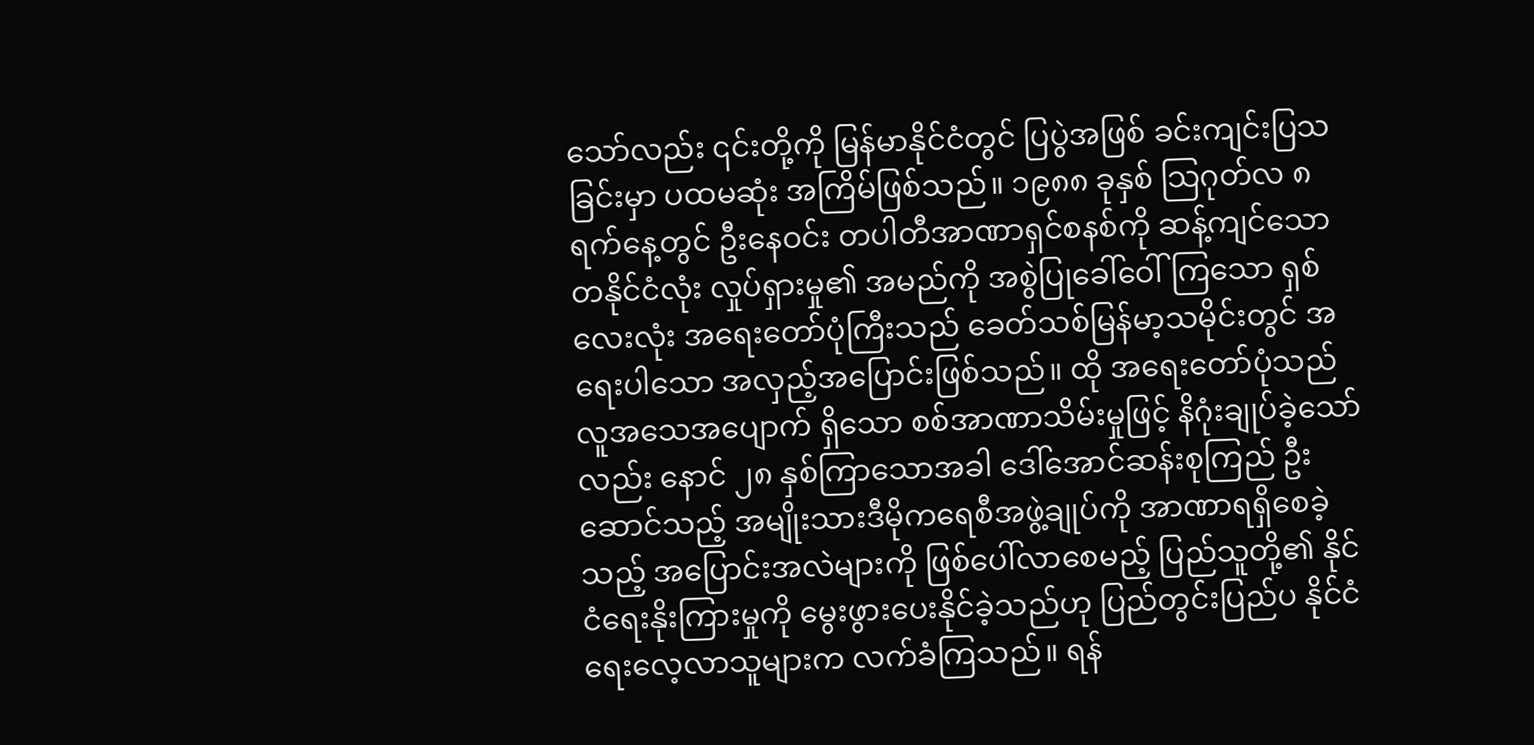သော်လည်း ၎င်းတို့ကို မြန်မာနိုင်ငံတွင် ပြပွဲအဖြစ် ခင်းကျင်းပြသခြင်းမှာ ပထမဆုံး အကြိမ်ဖြစ်သည်။ ၁၉၈၈ ခုနှစ် သြဂုတ်လ ၈ ရက်နေ့တွင် ဦးနေဝင်း တပါတီအာဏာရှင်စနစ်ကို ဆန့်ကျင်သော တနိုင်ငံလုံး လှုပ်ရှားမှု၏ အမည်ကို အစွဲပြုခေါ်ဝေါ်ကြသော ရှစ်လေးလုံး အရေးတော်ပုံကြီးသည် ခေတ်သစ်မြန်မာ့သမိုင်းတွင် အရေးပါသော အလှည့်အပြောင်းဖြစ်သည်။ ထို အရေးတော်ပုံသည် လူအသေအပျောက် ရှိသော စစ်အာဏာသိမ်းမှုဖြင့် နိဂုံးချုပ်ခဲ့သော်လည်း နောင် ၂၈ နှစ်ကြာသောအခါ ဒေါ်အောင်ဆန်းစုကြည် ဦးဆောင်သည့် အမျိုးသားဒီမိုကရေစီအဖွဲ့ချုပ်ကို အာဏာရရှိစေခဲ့သည့် အပြောင်းအလဲများကို ဖြစ်ပေါ်လာစေမည့် ပြည်သူတို့၏ နိုင်ငံရေးနိုးကြားမှုကို မွေးဖွားပေးနိုင်ခဲ့သည်ဟု ပြည်တွင်းပြည်ပ နိုင်ငံရေးလေ့လာသူများက လက်ခံကြသည်။ ရန်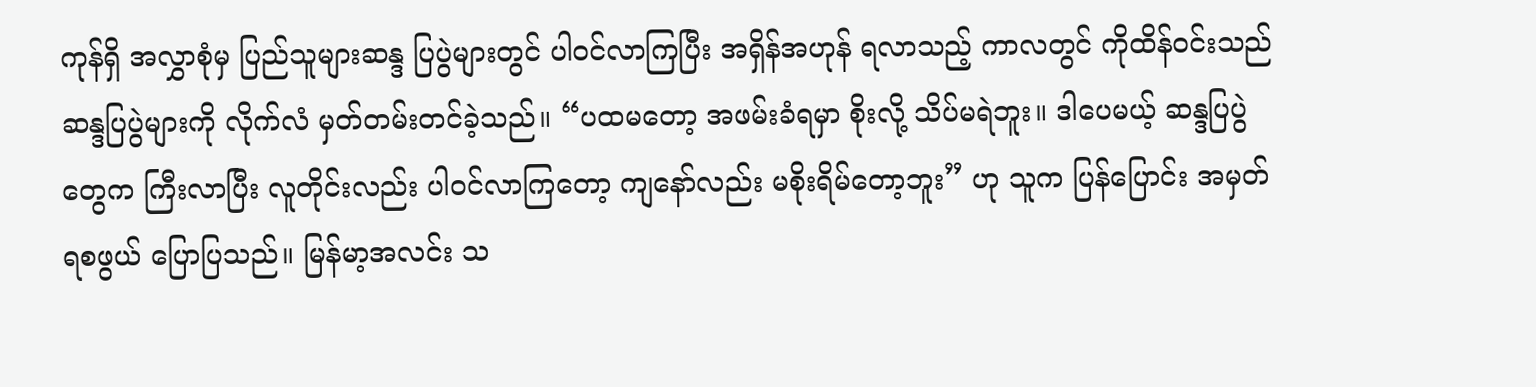ကုန်ရှိ အလွှာစုံမှ ပြည်သူများဆန္ဒ ပြပွဲများတွင် ပါဝင်လာကြပြီး အရှိန်အဟုန် ရလာသည့် ကာလတွင် ကိုထိန်ဝင်းသည် ဆန္ဒပြပွဲများကို လိုက်လံ မှတ်တမ်းတင်ခဲ့သည်။ “ပထမတော့ အဖမ်းခံရမှာ စိုးလို့ သိပ်မရဲဘူး။ ဒါပေမယ့် ဆန္ဒပြပွဲတွေက ကြီးလာပြီး လူတိုင်းလည်း ပါဝင်လာကြတော့ ကျနော်လည်း မစိုးရိမ်တော့ဘူး” ဟု သူက ပြန်ပြောင်း အမှတ်ရစဖွယ် ပြောပြသည်။ မြန်မာ့အလင်း သ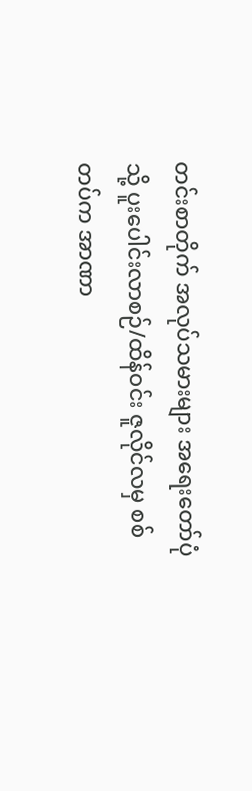တင်းစာတိုက် အလုပ်သမားများ အရေးတော်ပုံသို့ ပူးပေါင်းလာစဉ်/ထိန်ဝင်း ဇူလိုင်လမှ စစ်တပ်က အာဏာ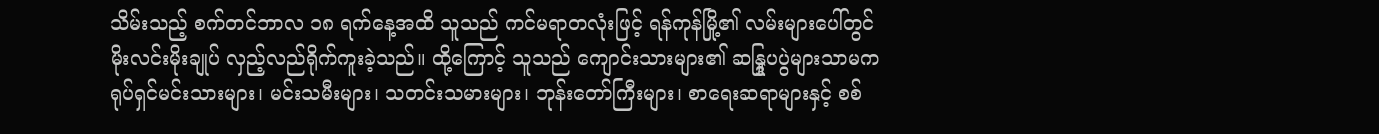သိမ်းသည့် စက်တင်ဘာလ ၁၈ ရက်နေ့အထိ သူသည် ကင်မရာတလုံးဖြင့် ရန်ကုန်မြို့၏ လမ်းများပေါ်တွင် မိုးလင်းမိုးချုပ် လှည့်လည်ရိုက်ကူးခဲ့သည်။ ထို့ကြောင့် သူသည် ကျောင်းသားများ၏ ဆန္ဒြုပပွဲများသာမက ရုပ်ရှင်မင်းသားများ၊ မင်းသမီးများ၊ သတင်းသမားများ၊ ဘုန်းတော်ကြီးများ၊ စာရေးဆရာများနှင့် စစ်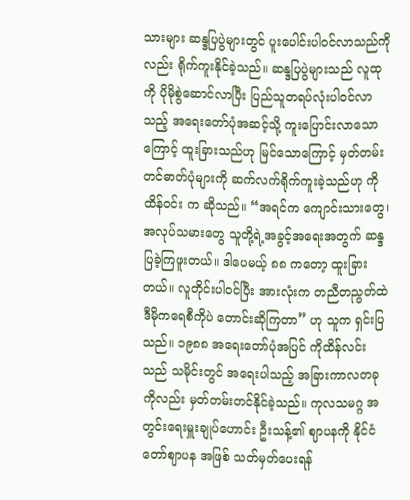သားများ ဆန္ဒပြပွဲများတွင် ပူးပေါင်းပါဝင်လာသည်ကိုလည်း ရိုက်ကူးနိုင်ခဲ့သည်။ ဆန္ဒပြပွဲများသည် လူထုကို ပိုမိုစွဲဆောင်လာပြီး ပြည်သူတရပ်လုံးပါဝင်လာသည့် အရေးတော်ပုံအဆင့်သို့ ကူးပြောင်းလာသောကြောင့် ထူးခြားသည်ဟု မြင်သောကြောင့် မှတ်တမ်းတင်ဓာတ်ပုံများကို ဆက်လက်ရိုက်ကူးခဲ့သည်ဟု ကိုထိန်ဝင်း က ဆိုသည်။ “အရင်က ကျောင်းသားတွေ၊ အလုပ်သမားတွေ သူတို့ရဲ့အခွင့်အရေးအတွက် ဆန္ဒပြခဲ့ကြဖူးတယ်။ ဒါပေမယ့် ၈၈ ကတော့ ထူးခြားတယ်။ လူတိုင်းပါဝင်ပြီး အားလုံးက တညီတညွတ်ထဲ ဒီမိုကရေစီကိုပဲ တောင်းဆိုကြတာ” ဟု သူက ရှင်းပြသည်။ ၁၉၈၈ အရေးတော်ပုံအပြင် ကိုထိန်လင်းသည် သမိုင်းတွင် အရေးပါသည့် အခြားကာလတခုကိုလည်း မှတ်တမ်းတင်နိုင်ခဲ့သည်။ ကုလသမဂ္ဂ အတွင်းရေးမှူးချုပ်ဟောင်း ဦးသန့်၏ ဈာပနကို နိုင်ငံတော်ဈာပန အဖြစ် သတ်မှတ်ပေးရန်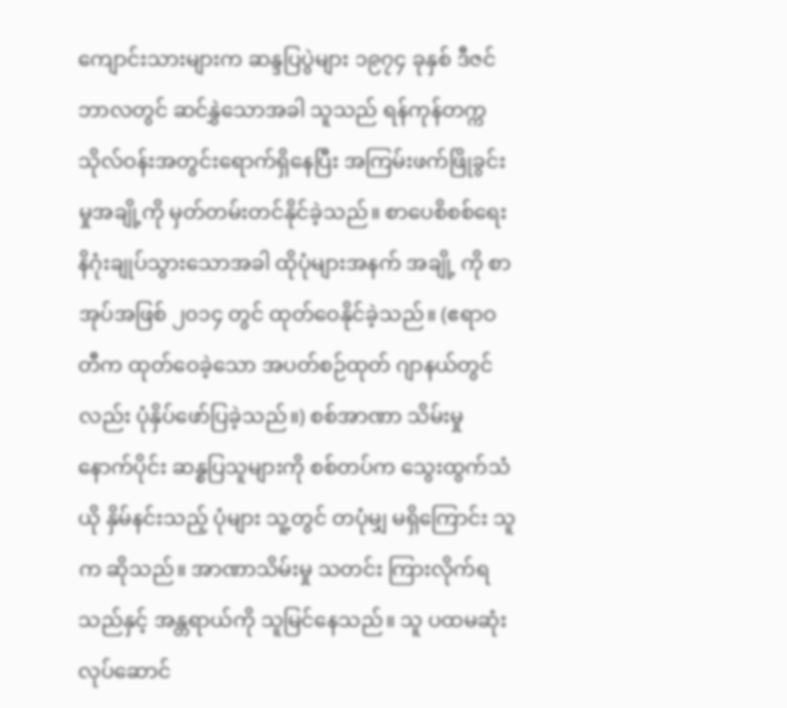ကျောင်းသားများက ဆန္ဒပြပွဲများ ၁၉၇၄ ခုနှစ် ဒီဇင်ဘာလတွင် ဆင်နွှဲသောအခါ သူသည် ရန်ကုန်တက္ကသိုလ်ဝန်းအတွင်းရောက်ရှိနေပြီး အကြမ်းဖက်ဖြိုခွင်းမှုအချို့ကို မှတ်တမ်းတင်နိုင်ခဲ့သည်။ စာပေစိစစ်ရေး နိဂုံးချုပ်သွားသောအခါ ထိုပုံများအနက် အချို့ ကို စာအုပ်အဖြစ် ၂၀၁၄ တွင် ထုတ်ဝေနိုင်ခဲ့သည်။ (ဧရာဝတီက ထုတ်ဝေခဲ့သော အပတ်စဉ်ထုတ် ဂျာနယ်တွင်လည်း ပုံနှိပ်ဖော်ပြခဲ့သည်။) စစ်အာဏာ သိမ်းမှုနောက်ပိုင်း ဆန္စပြသူများကို စစ်တပ်က သွေးထွက်သံယို နှိမ်နင်းသည့် ပုံများ သူ့တွင် တပုံမျှ မရှိကြောင်း သူက ဆိုသည်။ အာဏာသိမ်းမှု သတင်း ကြားလိုက်ရသည်နှင့် အန္တရာယ်ကို သူမြင်နေသည်။ သူ ပထမဆုံး လုပ်ဆောင်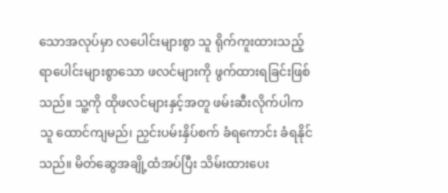သောအလုပ်မှာ လပေါင်းများစွာ သူ ရိုက်ကူးထားသည့် ရာပေါင်းများစွာသော ဖလင်များကို ဖွက်ထားရခြင်းဖြစ်သည်။ သူ့ကို ထိုဖလင်များနှင့်အတူ ဖမ်းဆီးလိုက်ပါက သူ ထောင်ကျမည်၊ ညှင်းပမ်းနှိပ်စက် ခံရကောင်း ခံရနိုင်သည်။ မိတ်ဆွေအချို့ထံအပ်ပြီး သိမ်းထားပေး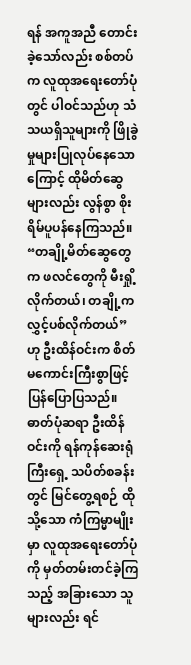ရန် အကူအညီ တောင်းခဲ့သော်လည်း စစ်တပ်က လူထုအရေးတော်ပုံတွင် ပါဝင်သည်ဟု သံသယရှိသူများကို ဖြိုခွဲမှုများပြုလုပ်နေသောကြောင့် ထိုမိတ်ဆွေများလည်း လွန်စွာ စိုးရိမ်ပူပန်နေကြသည်။ “တချို့မိတ်ဆွေတွေက ဖလင်တွေကို မီးရှို့လိုက်တယ်၊ တချို့က လွှင့်ပစ်လိုက်တယ်” ဟု ဦးထိန်ဝင်းက စိတ်မကောင်းကြီးစွာဖြင့် ပြန်ပြောပြသည်။ ဓာတ်ပုံဆရာ ဦးထိန်ဝင်းကို ရန်ကုန်ဆေးရုံကြီးရှေ့ သပိတ်စခန်းတွင် မြင်တွေ့ရစဉ် ထိုသို့သော ကံကြမ္မာမျိုးမှာ လူထုအရေးတော်ပုံကို မှတ်တမ်းတင်ခဲ့ကြသည့် အခြားသော သူများလည်း ရင်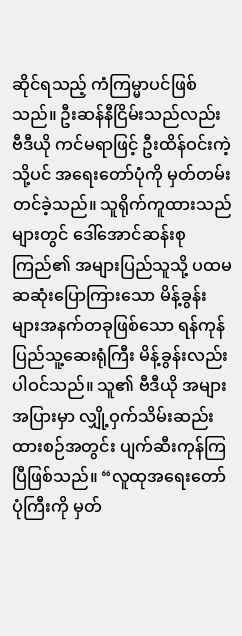ဆိုင်ရသည့် ကံကြမ္မာပင်ဖြစ်သည်။ ဦးဆန်နီငြိမ်းသည်လည်း ဗီဒီယို ကင်မရာဖြင့် ဦးထိန်ဝင်းကဲ့သို့ပင် အရေးတော်ပုံကို မှတ်တမ်းတင်ခဲ့သည်။ သူရိုက်ကူထားသည်များတွင် ဒေါ်အောင်ဆန်းစုကြည်၏ အများပြည်သူသို့ ပထမဆဆုံးပြောကြားသော မိန့်ခွန်းများအနက်တခုဖြစ်သော ရန်ကုန်ပြည်သူ့ဆေးရုံကြီး မိန့်ခွန်းလည်း ပါဝင်သည်။ သူ၏ ဗီဒီယို အများအပြားမှာ လျှို့ဝှက်သိမ်းဆည်းထားစဉ်အတွင်း ပျက်ဆီးကုန်ကြပြီဖြစ်သည်။ “လူထုအရေးတော်ပုံကြီးကို မှတ်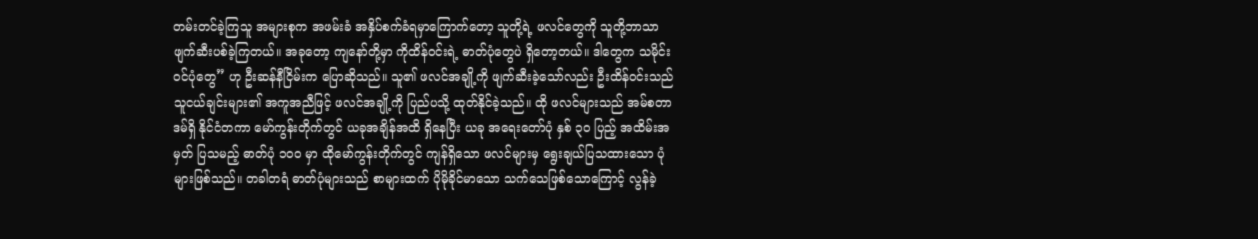တမ်းတင်ခဲ့ကြသူ အများစုက အဖမ်းခံ အနှိပ်စက်ခံရမှာကြောက်တော့ သူတို့ရဲ့ ဖလင်တွေကို သူတို့ဘာသာ ဖျက်ဆီးပစ်ခဲ့ကြတယ်။ အခုတော့ ကျနော်တို့မှာ ကိုထိန်ဝင်းရဲ့ ဓာတ်ပုံတွေပဲ ရှိတော့တယ်။ ဒါတွေက သမိုင်းဝင်ပုံတွေ” ဟု ဦးဆန်နီငြိမ်းက ပြောဆိုသည်။ သူ၏ ဖလင်အချို့ကို ဖျက်ဆီးခဲ့သော်လည်း ဦးထိန်ဝင်းသည် သူငယ်ချင်းများ၏ အကူအညီဖြင့် ဖလင်အချို့ကို ပြည်ပသို့ ထုတ်နိုင်ခဲ့သည်။ ထို ဖလင်များသည် အမ်စတာဒမ်ရှိ နိုင်ငံတကာ မော်ကွန်းတိုက်တွင် ယခုအချိန်အထိ ရှိနေပြီး ယခု အရေးတော်ပုံ နှစ် ၃၀ ပြည့် အထိမ်းအမှတ် ပြသမည့် ဓာတ်ပုံ ၁၀၀ မှာ ထိုမော်ကွန်းတိုက်တွင် ကျန်ရှိသော ဖလင်များမှ ရွေးချယ်ပြသထားသော ပုံများဖြစ်သည်။ တခါတရံ ဓာတ်ပုံများသည် စာများထက် ပိုမိုခိုင်မာသော သက်သေဖြစ်သောကြောင့် လွန်ခဲ့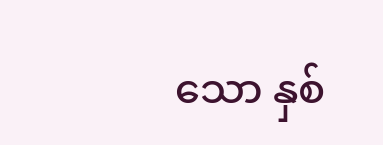သော နှစ်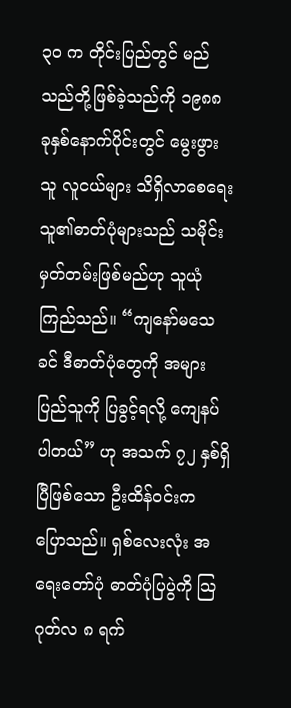၃၀ က တိုင်းပြည်တွင် မည်သည်တို့ဖြစ်ခဲ့သည်ကို ၁၉၈၈ ခုနှစ်နောက်ပိုင်းတွင် မွေးဖွားသူ လူငယ်များ သိရှိလာစေရေး သူ၏ဓာတ်ပုံများသည် သမိုင်းမှတ်တမ်းဖြစ်မည်ဟု သူယုံကြည်သည်။ “ကျနော်မသေခင် ဒီဓာတ်ပုံတွေကို အများပြည်သူကို ပြခွင့်ရလို့ ကျေနပ်ပါတယ်” ဟု အသက် ၇၂ နှစ်ရှိပြီဖြစ်သော ဦးထိန်ဝင်းက ပြောသည်။ ရှစ်လေးလုံး အရေးတော်ပုံ ဓာတ်ပုံပြပွဲကို သြဂုတ်လ ၈ ရက်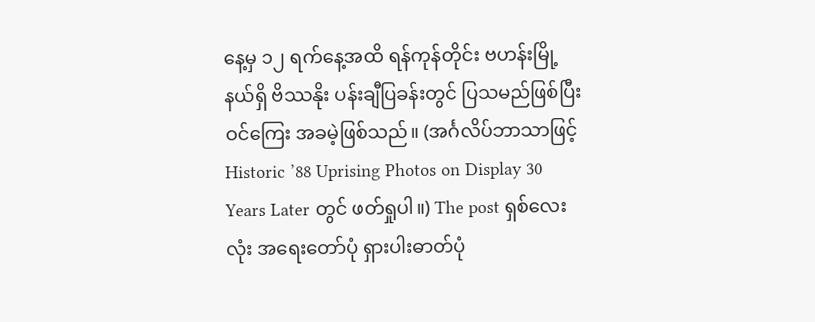နေ့မှ ၁၂ ရက်နေ့အထိ ရန်ကုန်တိုင်း ဗဟန်းမြို့နယ်ရှိ ဗိဿနိုး ပန်းချီပြခန်းတွင် ပြသမည်ဖြစ်ပြီး ဝင်ကြေး အခမဲ့ဖြစ်သည်။ (အင်္ဂလိပ်ဘာသာဖြင့် Historic ’88 Uprising Photos on Display 30 Years Later တွင် ဖတ်ရှုပါ။) The post ရှစ်လေးလုံး အရေးတော်ပုံ ရှားပါးဓာတ်ပုံ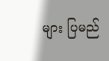များ ပြမည်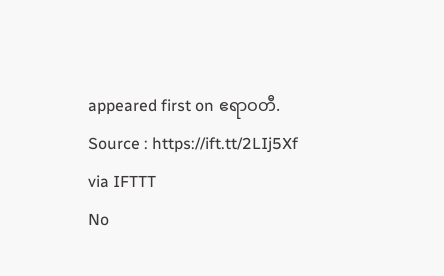appeared first on ဧရာဝတီ.
Source : https://ift.tt/2LIj5Xf
via IFTTT
No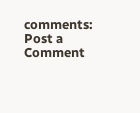comments:
Post a Comment